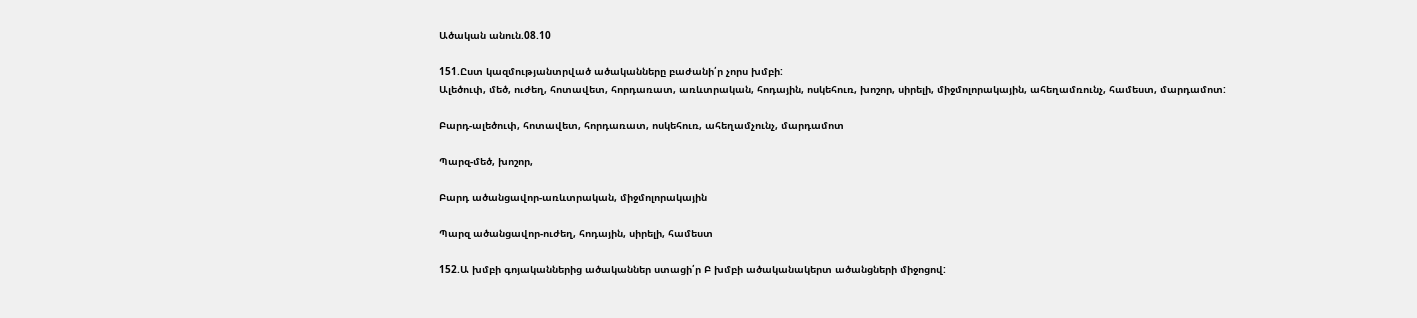Ածական անուն.08.10

151.Ըստ կազմությանտրված ածականները բաժանի՛ր չորս խմբի:
Ալեծուփ, մեծ, ուժեղ, հոտավետ, հորդառատ, առևտրական, հոդային, ոսկեհուռ, խոշոր, սիրելի, միջմոլորակային, ահեղամռունչ, համեստ, մարդամոտ:

Բարդ-ալեծուփ, հոտավետ, հորդառատ, ոսկեհուռ, ահեղամչունչ, մարդամոտ

Պարզ-մեծ, խոշոր,

Բարդ ածանցավոր-առևտրական, միջմոլորակային

Պարզ ածանցավոր-ուժեղ, հոդային, սիրելի, համեստ

152.Ա խմբի գոյականներից ածականներ ստացի՛ր Բ խմբի ածականակերտ ածանցների միջոցով: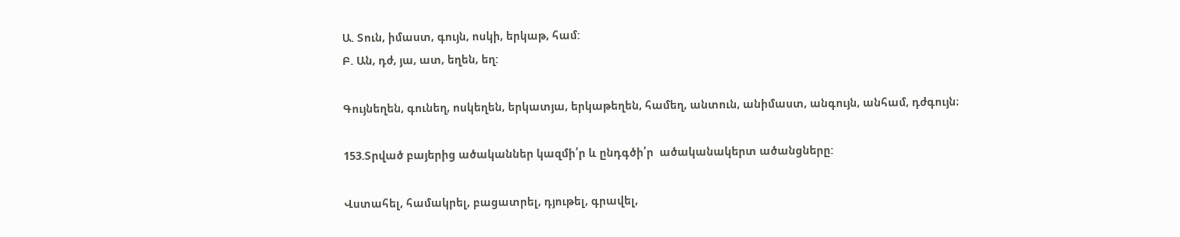Ա. Տուն, իմաստ, գույն, ոսկի, երկաթ, համ:
Բ. Ան, դժ, յա, ատ, եղեն, եղ:

Գույնեղեն, գունեղ, ոսկեղեն, երկատյա, երկաթեղեն, համեղ, անտուն, անիմաստ, անգույն, անհամ, դժգույն։

153.Տրված բայերից ածականներ կազմի՛ր և ընդգծի՛ր  ածականակերտ ածանցները:

Վստահել, համակրել, բացատրել, դյութել, գրավել,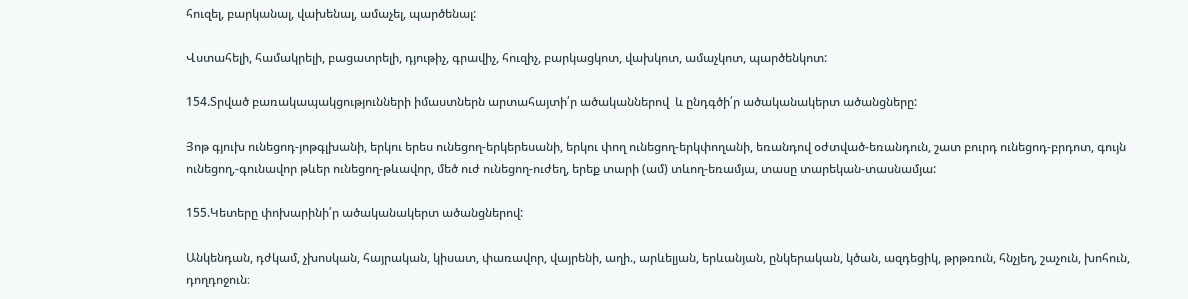հուզել, բարկանալ, վախենալ, ամաչել, պարծենալ:

Վստահելի, համակրելի, բացատրելի, դյութիչ, գրավիչ, հուզիչ, բարկացկոտ, վախկոտ, ամաչկոտ, պարծենկոտ:

154.Տրված բառակապակցությունների իմաստներն արտահայտի՛ր ածականներով  և ընդգծի՛ր ածականակերտ ածանցները:

Յոթ գյուխ ունեցոդ-յոթգլխանի, երկու երես ունեցող-երկերեսանի, երկու փող ունեցող-երկփողանի, եռանդով օժտված-եռանդուն, շատ բուրդ ունեցոդ-բրդոտ, գույն ունեցող,-գունավոր թևեր ունեցող-թևավոր, մեծ ուժ ունեցող-ուժեղ, երեք տարի (ամ) տևող-եռամյա, տասը տարեկան-տասնամյա:

155.Կետերը փոխարինի՛ր ածականակերտ ածանցներով:

Անկենդան, դժկամ, չխոսկան, հայրական, կիսատ, փառավոր, վայրենի, աղի., արևելյան, երևանյան, ընկերական, կծան, ազդեցիկ, թրթռուն, հնչյեղ, շաչուն, խոհուն, դողդոջուն։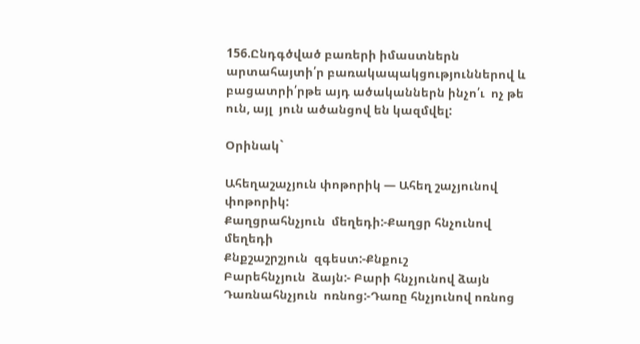156.Ընդգծված բառերի իմաստներն արտահայտի՛ր բառակապակցություններով և բացատրի՛րթե այդ ածականներն ինչո՛ւ  ոչ թե ուն, այլ  յուն ածանցով են կազմվել:

Օրինակ`

Ահեղաշաչյուն փոթորիկ — Ահեղ շաչյունով փոթորիկ:
Քաղցրահնչյուն  մեղեդի:-Քաղցր հնչունով մեղեդի
Քնքշաշրշյուն  զգեստ:-Քնքուշ
Բարեհնչյուն  ձայն:- Բարի հնչյունով ձայն
Դառնահնչյուն  ոռնոց:-Դառը հնչյունով ոռնոց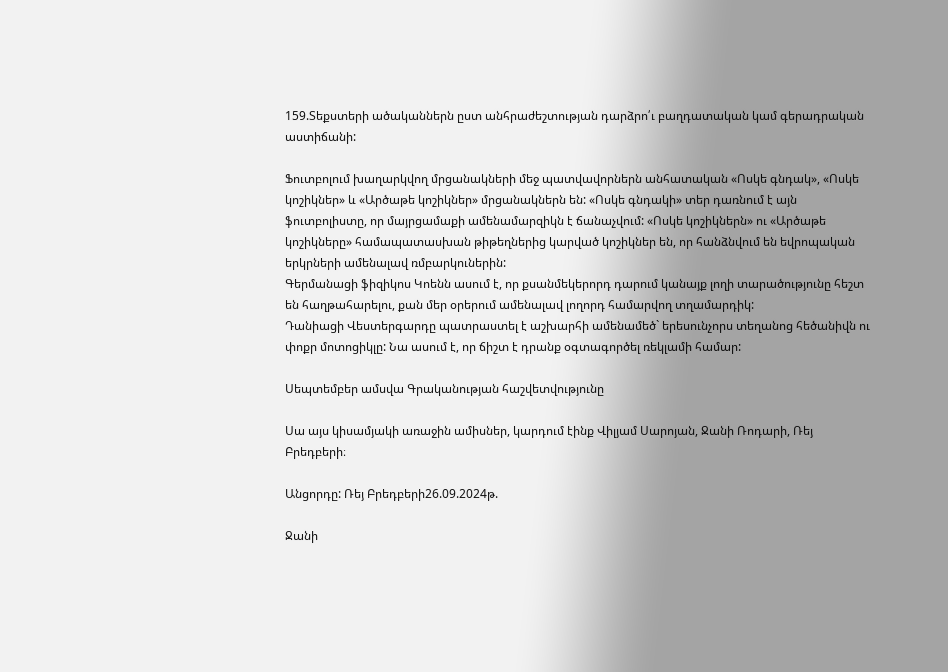159.Տեքստերի ածականներն ըստ անհրաժեշտության դարձրո՛ւ բաղդատական կամ գերադրական աստիճանի:

Ֆուտբոլում խաղարկվող մրցանակների մեջ պատվավորներն անհատական «Ոսկե գնդակ», «Ոսկե կոշիկներ» և «Արծաթե կոշիկներ» մրցանակներն են: «Ոսկե գնդակի» տեր դառնում է այն ֆուտբոլիստը, որ մայրցամաքի ամենամարզիկն է ճանաչվում: «Ոսկե կոշիկներն» ու «Արծաթե կոշիկները» համապատասխան թիթեղներից կարված կոշիկներ են, որ հանձնվում են եվրոպական երկրների ամենալավ ռմբարկուներին:
Գերմանացի ֆիզիկոս Կոենն ասում է, որ քսանմեկերորդ դարում կանայք լողի տարածությունը հեշտ են հաղթահարելու, քան մեր օրերում ամենալավ լողորդ համարվող տղամարդիկ:
Դանիացի Վեստերգարդը պատրաստել է աշխարհի ամենամեծ` երեսունչորս տեղանոց հեծանիվն ու փոքր մոտոցիկլը: Նա ասում է, որ ճիշտ է դրանք օգտագործել ռեկլամի համար:

Սեպտեմբեր ամսվա Գրականության հաշվետվությունը

Սա այս կիսամյակի առաջին ամիսներ, կարդում էինք Վիլյամ Սարոյան, Ջանի Ռոդարի, Ռեյ Բրեդբերի։

Անցորդը: Ռեյ Բրեդբերի26.09.2024թ.

Ջանի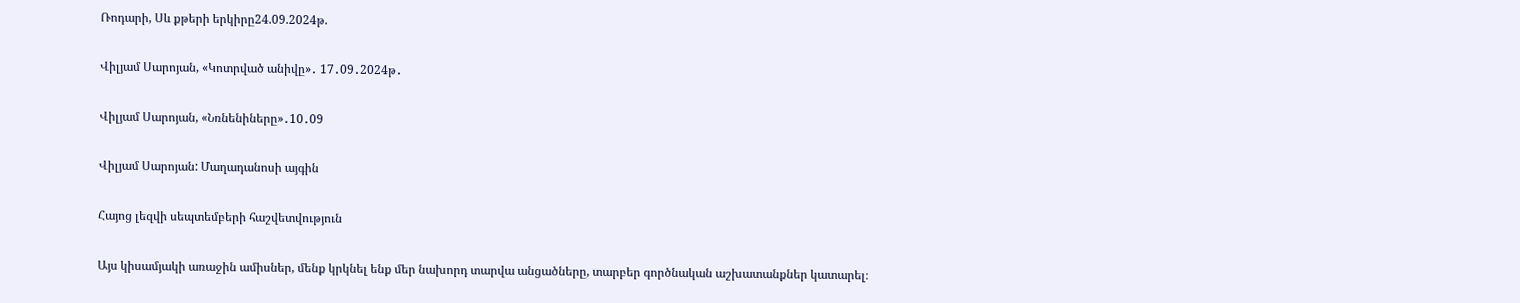Ռոդարի, Սև քթերի երկիրը24.09.2024թ.

Վիլյամ Սարոյան, «Կոտրված անիվը»․ 17․09․2024թ․

Վիլյամ Սարոյան, «Նռնենիները»․10․09

Վիլյամ Սարոյան: Մաղադանոսի այգին

Հայոց լեզվի սեպտեմբերի հաշվետվություն

Այս կիսամյակի առաջին ամիսներ, մենք կրկնել ենք մեր նախորդ տարվա անցածները, տարբեր գործնական աշխատանքներ կատարել։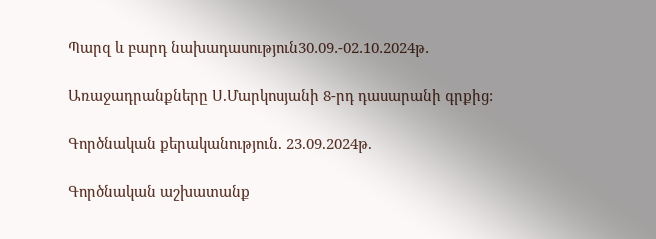Պարզ և բարդ նախադասություն30․09․-02․10․2024թ․

Առաջադրանքները Ս.Մարկոսյանի 8-րդ դասարանի գրքից:

Գործնական քերականություն. 23.09.2024թ.

Գործնական աշխատանք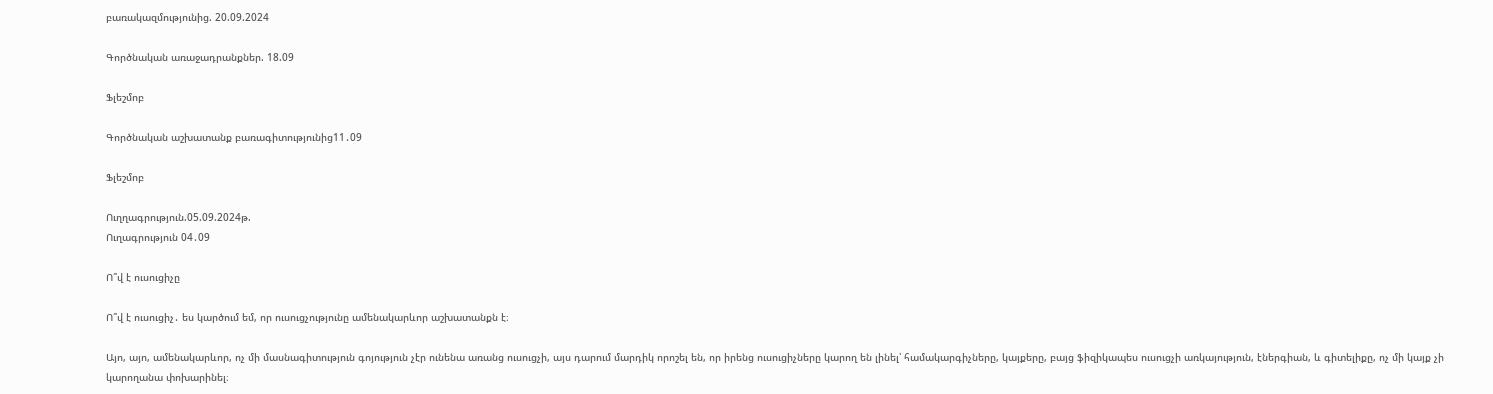բառակազմությունից. 20.09.2024

Գործնական առաջադրանքներ. 18.09

Ֆլեշմոբ

Գործնական աշխատանք բառագիտությունից11․09

Ֆլեշմոբ

Ուղղագրություն.05.09.2024թ.
Ուղագրություն 04․09

Ո՞վ է ուսուցիչը

Ո՞վ է ուսուցիչ․ ես կարծում եմ, որ ուսուցչությունը ամենակարևոր աշխատանքն է։

Այո, այո, ամենակարևոր, ոչ մի մասնագիտություն գոյություն չէր ունենա առանց ուսուցչի, այս դարում մարդիկ որոշել են, որ իրենց ուսուցիչները կարող են լինել՝ համակարգիչները, կայքերը, բայց ֆիզիկապես ուսուցչի առկայություն, էներգիան, և գիտելիքը, ոչ մի կայք չի կարողանա փոխարինել։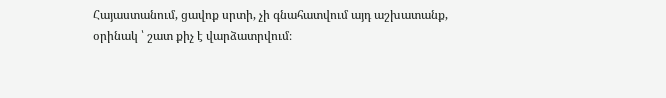Հայաստանում, ցավոք սրտի, չի գնահատվում այդ աշխատանք, օրինակ ՝ շատ քիչ է վարձատրվում։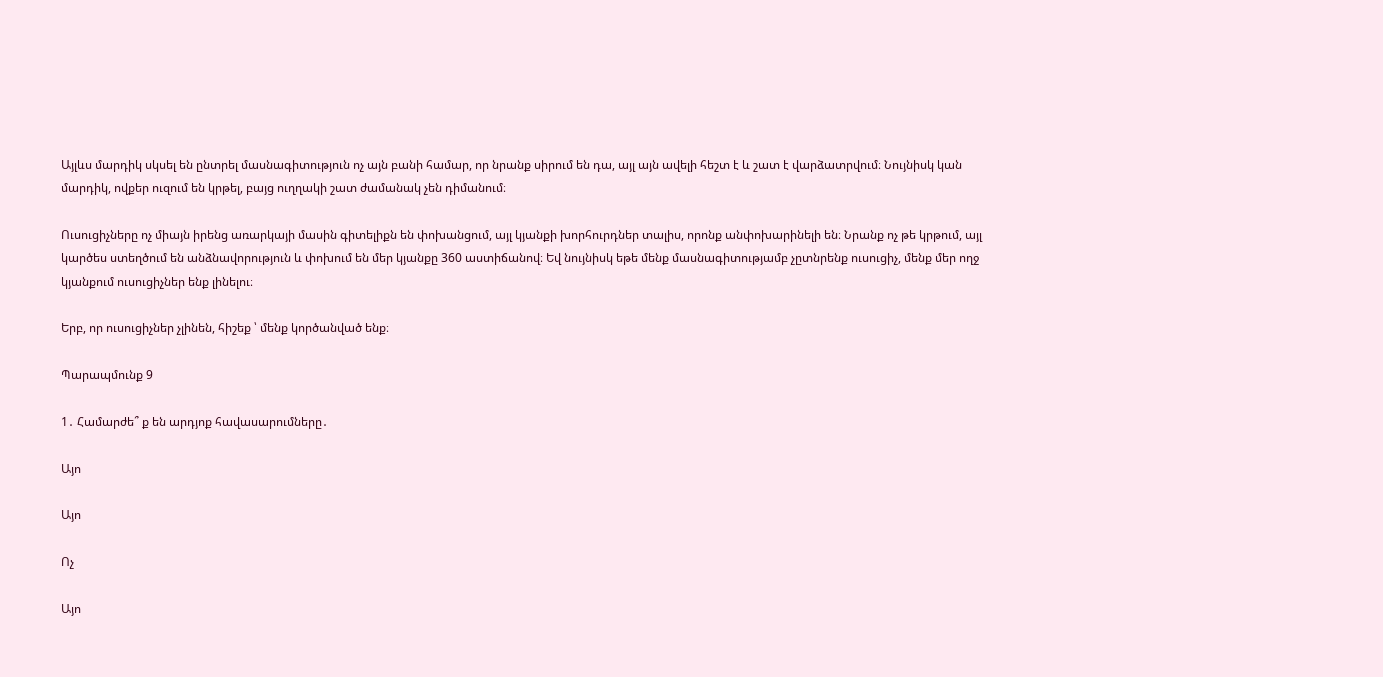Այլևս մարդիկ սկսել են ընտրել մասնագիտություն ոչ այն բանի համար, որ նրանք սիրում են դա, այլ այն ավելի հեշտ է և շատ է վարձատրվում։ Նույնիսկ կան մարդիկ, ովքեր ուզում են կրթել, բայց ուղղակի շատ ժամանակ չեն դիմանում։

Ուսուցիչները ոչ միայն իրենց առարկայի մասին գիտելիքն են փոխանցում, այլ կյանքի խորհուրդներ տալիս, որոնք անփոխարինելի են։ Նրանք ոչ թե կրթում, այլ կարծես ստեղծում են անձնավորություն և փոխում են մեր կյանքը 360 աստիճանով։ Եվ նույնիսկ եթե մենք մասնագիտությամբ չըտնրենք ուսուցիչ, մենք մեր ողջ կյանքում ուսուցիչներ ենք լինելու։

Երբ, որ ուսուցիչներ չլինեն, հիշեք ՝ մենք կործանված ենք։

Պարապմունք 9

1․ Համարժե՞ ք են արդյոք հավասարումները․

Այո

Այո

Ոչ

Այո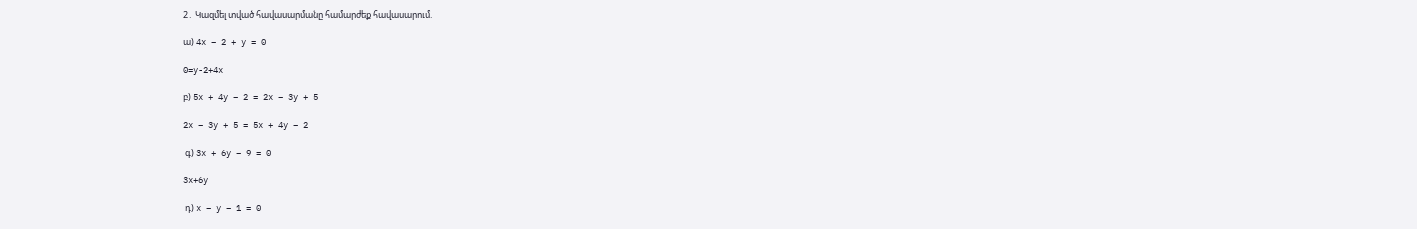2․ Կազմել տված հավասարմանը համարժեք հավասարում.

ա) 4x – 2 + y = 0

0=y-2+4x

բ) 5x + 4y – 2 = 2x – 3y + 5

2x – 3y + 5 = 5x + 4y – 2

 գ) 3x + 6y – 9 = 0

3x+6y

 դ) x – y – 1 = 0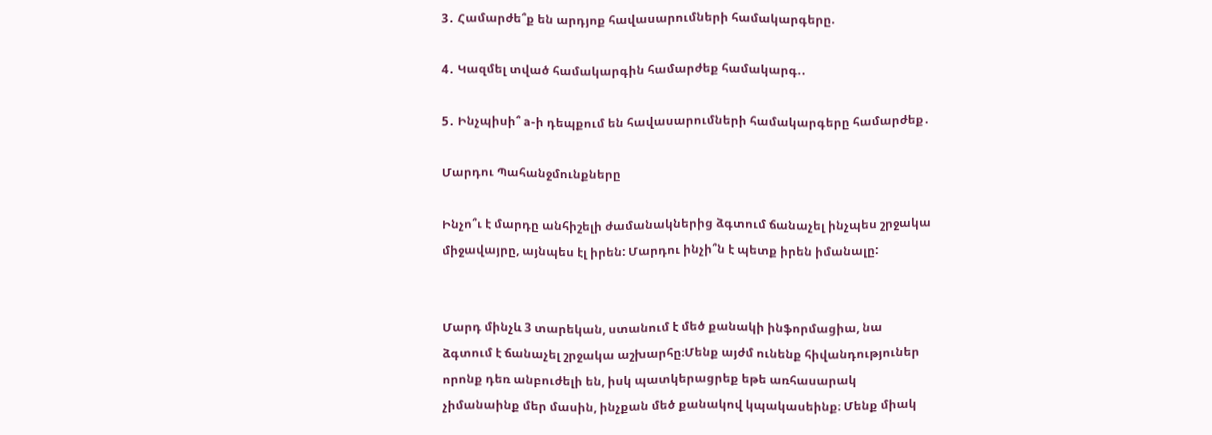3․ Համարժե՞ք են արդյոք հավասարումների համակարգերը.

4․ Կազմել տված համակարգին համարժեք համակարգ.․

5․ Ինչպիսի՞ a-ի դեպքում են հավասարումների համակարգերը համարժեք․

Մարդու Պահանջմունքները

Ինչո՞ւ է մարդը անհիշելի ժամանակներից ձգտում ճանաչել ինչպես շրջակա միջավայրը, այնպես էլ իրեն: Մարդու ինչի՞ն է պետք իրեն իմանալը:


Մարդ մինչև 3 տարեկան, ստանում է մեծ քանակի ինֆորմացիա, նա ձգտում է ճանաչել շրջակա աշխարհը։Մենք այժմ ունենք հիվանդություներ որոնք դեռ անբուժելի են, իսկ պատկերացրեք եթե առհասարակ չիմանաինք մեր մասին, ինչքան մեծ քանակով կպակասեինք։ Մենք միակ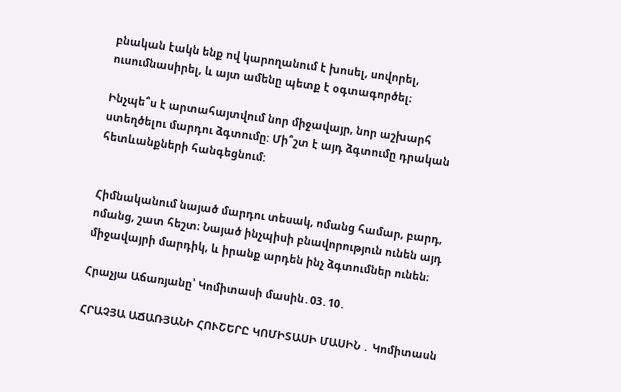բնական էակն ենք ով կարողանում է խոսել, սովորել, ուսումնասիրել, և այտ ամենը պետք է օգտագործել։

Ինչպե՞ս է արտահայտվում նոր միջավայր, նոր աշխարհ ստեղծելու մարդու ձգտումը: Մի՞շտ է այդ ձգտումը դրական հետևանքների հանգեցնում:


Հիմնականում նայած մարդու տեսակ, ոմանց համար, բարդ, ոմանց, շատ հեշտ։ Նայած ինչպիսի բնավորություն ունեն այդ միջավայրի մարդիկ, և իրանք արդեն ինչ ձգտումներ ունեն։

Հրաչյա Աճառյանը՝ Կոմիտասի մասին․03․10․

ՀՐԱՉՅԱ ԱՃԱՌՅԱՆԻ ՀՈՒՇԵՐԸ ԿՈՄԻՏԱՍԻ ՄԱՍԻՆ ․ Կոմիտասն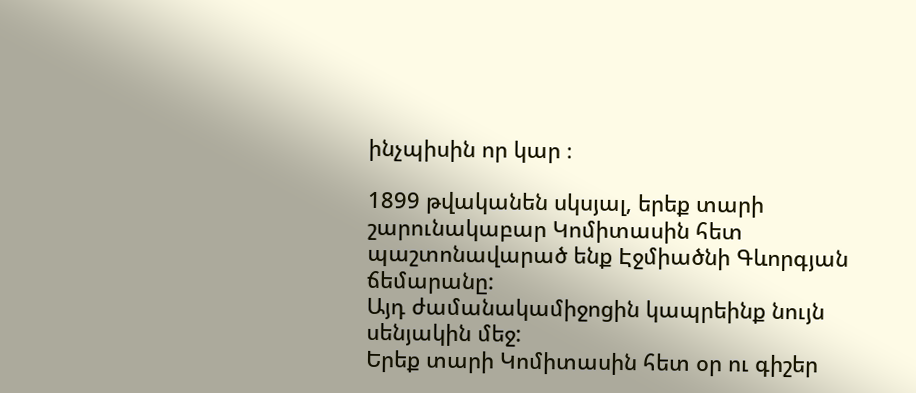ինչպիսին որ կար ։

1899 թվականեն սկսյալ, երեք տարի շարունակաբար Կոմիտասին հետ պաշտոնավարած ենք Էջմիածնի Գևորգյան ճեմարանը:
Այդ ժամանակամիջոցին կապրեինք նույն սենյակին մեջ:
Երեք տարի Կոմիտասին հետ օր ու գիշեր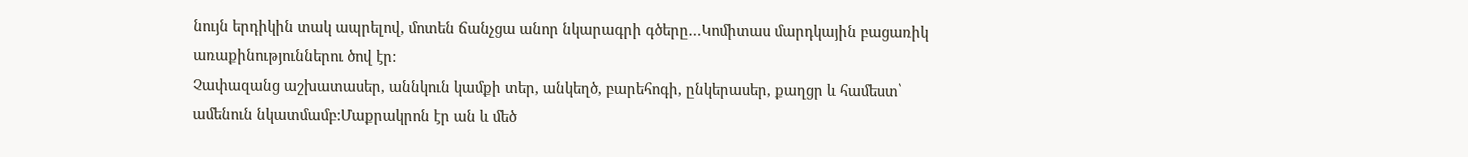նույն երդիկին տակ ապրելով, մոտեն ճանչցա անոր նկարագրի գծերը…Կոմիտաս մարդկային բացառիկ առաքինություններու ծով էր:
Չափազանց աշխատասեր, աննկուն կամքի տեր, անկեղծ, բարեհոգի, ընկերասեր, քաղցր և համեստ՝ ամենուն նկատմամբ:Մաքրակրոն էր ան և մեծ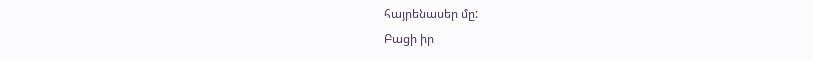հայրենասեր մը:
Բացի իր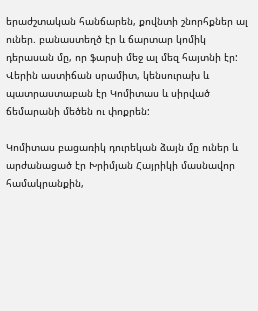երաժշտական հանճարեն, քովնտի շնորհքներ ալ ուներ. բանաստեղծ էր և ճարտար կոմիկ դերասան մը, որ ֆարսի մեջ ալ մեզ հայտնի էր: Վերին աստիճան սրամիտ, կենսուրախ և պատրաստաբան էր Կոմիտաս և սիրված ճեմարանի մեծեն ու փոքրեն:

Կոմիտաս բացառիկ դուրեկան ձայն մը ուներ և արժանացած էր Խրիմյան Հայրիկի մասնավոր համակրանքին,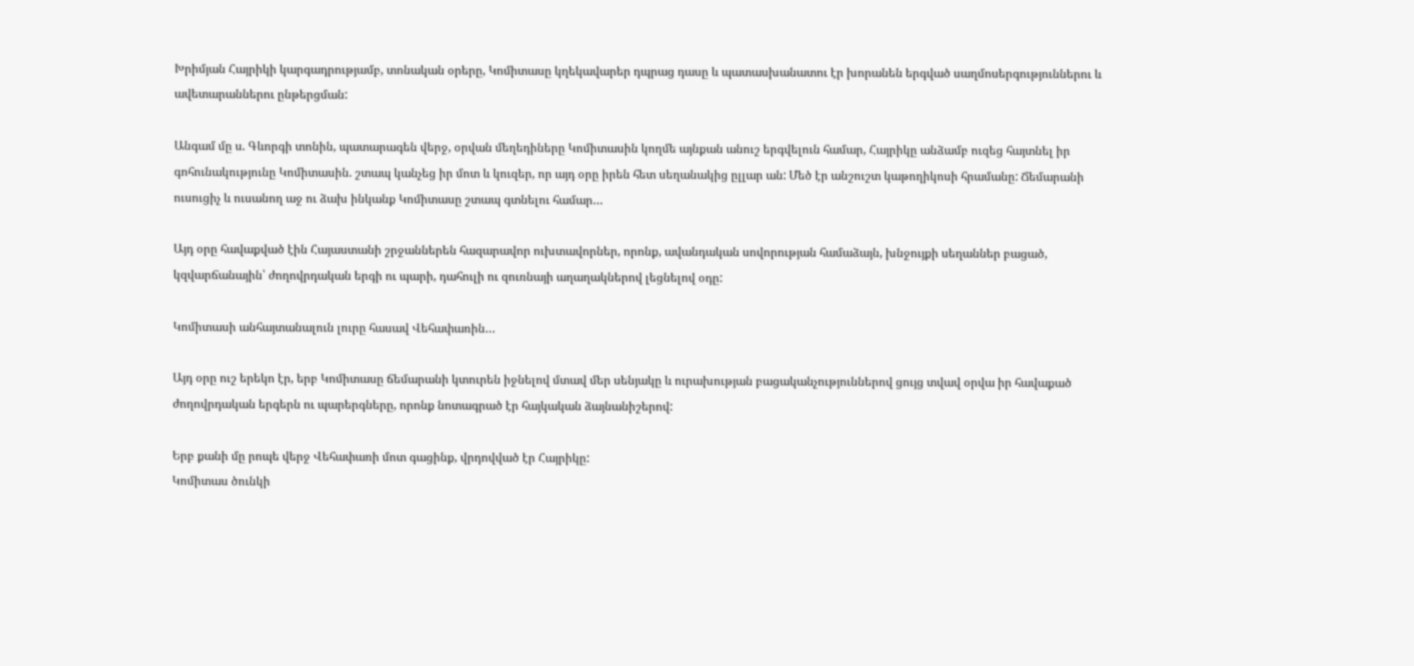Խրիմյան Հայրիկի կարգադրությամբ, տոնական օրերը, Կոմիտասը կղեկավարեր դպրաց դասը և պատասխանատու էր խորանեն երգված սաղմոսերգություններու և ավետարաններու ընթերցման:

Անգամ մը ս. Գևորգի տոնին, պատարագեն վերջ, օրվան մեղեդիները Կոմիտասին կողմե այնքան անուշ երգվելուն համար, Հայրիկը անձամբ ուզեց հայտնել իր գոհունակությունը Կոմիտասին. շտապ կանչեց իր մոտ և կուզեր, որ այդ օրը իրեն հետ սեղանակից ըլլար ան: Մեծ էր անշուշտ կաթողիկոսի հրամանը: Ճեմարանի ուսուցիչ և ուսանող աջ ու ձախ ինկանք Կոմիտասը շտապ գտնելու համար…

Այդ օրը հավաքված էին Հայաստանի շրջաններեն հազարավոր ուխտավորներ, որոնք, ավանդական սովորության համաձայն, խնջույքի սեղաններ բացած, կզվարճանային՝ ժողովրդական երգի ու պարի, դահուլի ու զուռնայի աղաղակներով լեցնելով օդը:

Կոմիտասի անհայտանալուն լուրը հասավ Վեհափառին…

Այդ օրը ուշ երեկո էր, երբ Կոմիտասը ճեմարանի կտուրեն իջնելով մտավ մեր սենյակը և ուրախության բացականչություններով ցույց տվավ օրվա իր հավաքած ժողովրդական երգերն ու պարերգները, որոնք նոտագրած էր հայկական ձայնանիշերով:

Երբ քանի մը րոպե վերջ Վեհափառի մոտ գացինք, վրդովված էր Հայրիկը:
Կոմիտաս ծունկի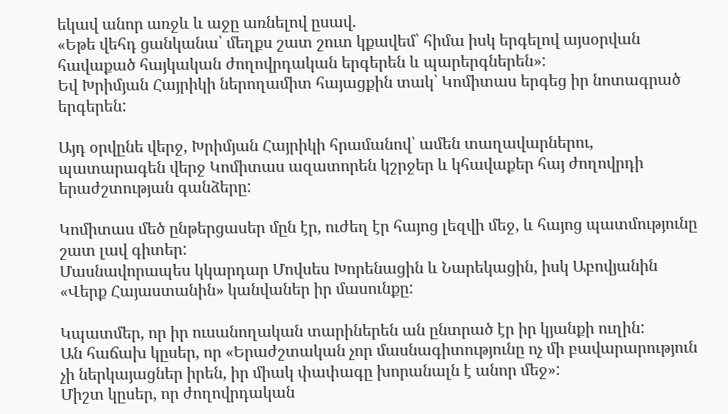եկավ անոր առջև և աջը առնելով ըսավ.
«Եթե վեհդ ցանկանա՝ մեղքս շատ շուտ կքավեմ՝ հիմա իսկ երգելով այսօրվան հավաքած հայկական ժողովրդական երգերեն և պարերգներեն»:
Եվ Խրիմյան Հայրիկի ներողամիտ հայացքին տակ՝ Կոմիտաս երգեց իր նոտագրած երգերեն:

Այդ օրվընե վերջ, Խրիմյան Հայրիկի հրամանով՝ ամեն տաղավարներու, պատարագեն վերջ Կոմիտաս ազատորեն կշրջեր և կհավաքեր հայ ժողովրդի երաժշտության գանձերը:

Կոմիտաս մեծ ընթերցասեր մըն էր, ուժեղ էր հայոց լեզվի մեջ, և հայոց պատմությունը շատ լավ գիտեր:
Մասնավորապես կկարդար Մովսես Խորենացին և Նարեկացին, իսկ Աբովյանին «Վերք Հայաստանին» կանվաներ իր մասունքը:

Կպատմեր, որ իր ուսանողական տարիներեն ան ընտրած էր իր կյանքի ուղին:
Ան հաճախ կըսեր, որ «Երաժշտական չոր մասնագիտությունը ոչ մի բավարարություն չի ներկայացներ իրեն, իր միակ փափագը խորանալն է անոր մեջ»:
Միշտ կըսեր, որ ժողովրդական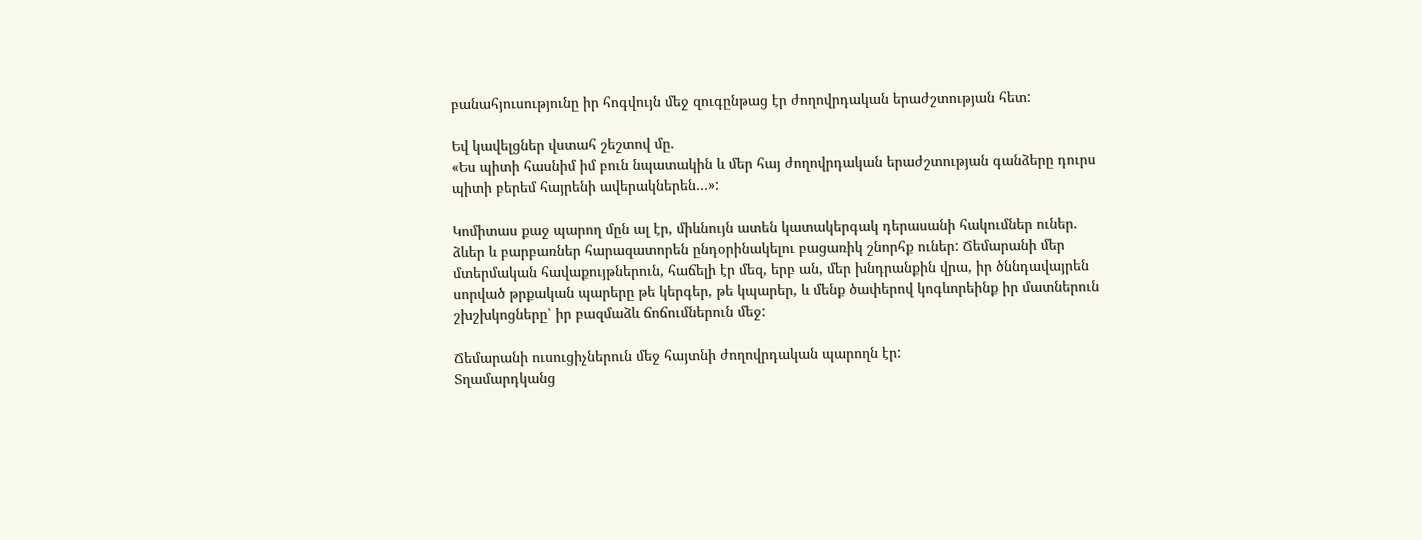բանահյուսությունը իր հոգվույն մեջ զուգընթաց էր ժողովրդական երաժշտության հետ:

Եվ կավելցներ վստահ շեշտով մը.
«Ես պիտի հասնիմ իմ բուն նպատակին և մեր հայ ժողովրդական երաժշտության գանձերը դուրս պիտի բերեմ հայրենի ավերակներեն…»:

Կոմիտաս քաջ պարող մըն ալ էր, միևնույն ատեն կատակերգակ դերասանի հակումներ ուներ. ձևեր և բարբառներ հարազատորեն ընդօրինակելու բացառիկ շնորհք ուներ: Ճեմարանի մեր մտերմական հավաքույթներուն, հաճելի էր մեզ, երբ ան, մեր խնդրանքին վրա, իր ծննդավայրեն սորված թրքական պարերը թե կերգեր, թե կպարեր, և մենք ծափերով կոգևորեինք իր մատներուն շխշխկոցները՝ իր բազմաձև ճոճումներուն մեջ:

Ճեմարանի ուսուցիչներուն մեջ հայտնի ժողովրդական պարողն էր:
Տղամարդկանց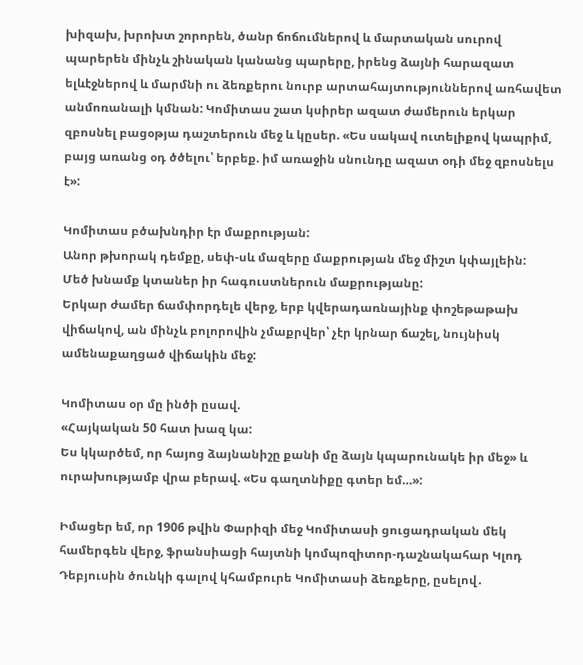խիզախ, խրոխտ շորորեն, ծանր ճոճումներով և մարտական սուրով պարերեն մինչև շինական կանանց պարերը, իրենց ձայնի հարազատ ելևէջներով և մարմնի ու ձեռքերու նուրբ արտահայտություններով առհավետ անմոռանալի կմնան: Կոմիտաս շատ կսիրեր ազատ ժամերուն երկար զբոսնել բացօթյա դաշտերուն մեջ և կըսեր. «Ես սակավ ուտելիքով կապրիմ, բայց առանց օդ ծծելու՝ երբեք. իմ առաջին սնունդը ազատ օդի մեջ զբոսնելս է»:

Կոմիտաս բծախնդիր էր մաքրության:
Անոր թխորակ դեմքը, սեփ-սև մազերը մաքրության մեջ միշտ կփայլեին:
Մեծ խնամք կտաներ իր հագուստներուն մաքրությանը:
Երկար ժամեր ճամփորդելե վերջ, երբ կվերադառնայինք փոշեթաթախ վիճակով, ան մինչև բոլորովին չմաքրվեր՝ չէր կրնար ճաշել, նույնիսկ ամենաքաղցած վիճակին մեջ:

Կոմիտաս օր մը ինծի ըսավ.
«Հայկական 50 հատ խազ կա:
Ես կկարծեմ, որ հայոց ձայնանիշը քանի մը ձայն կպարունակե իր մեջ» և ուրախությամբ վրա բերավ. «Ես գաղտնիքը գտեր եմ…»:

Իմացեր եմ, որ 1906 թվին Փարիզի մեջ Կոմիտասի ցուցադրական մեկ համերգեն վերջ, ֆրանսիացի հայտնի կոմպոզիտոր-դաշնակահար Կլոդ Դեբյուսին ծունկի գալով կհամբուրե Կոմիտասի ձեռքերը, ըսելով․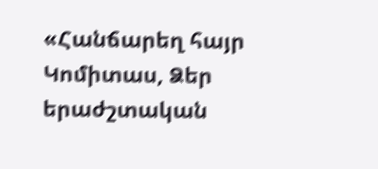«Հանճարեղ հայր Կոմիտաս, Ձեր երաժշտական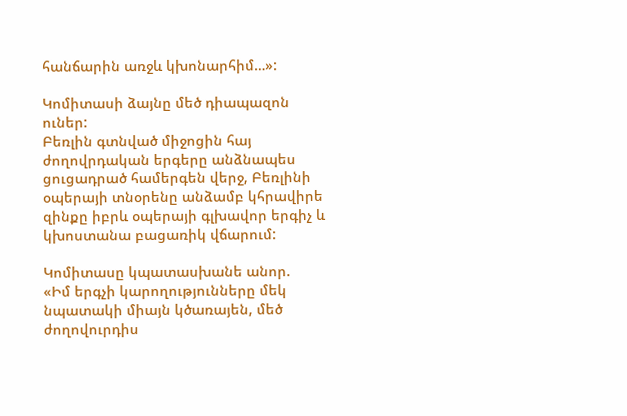հանճարին առջև կխոնարհիմ…»:

Կոմիտասի ձայնը մեծ դիապազոն ուներ:
Բեռլին գտնված միջոցին հայ ժողովրդական երգերը անձնապես ցուցադրած համերգեն վերջ, Բեռլինի օպերայի տնօրենը անձամբ կհրավիրե զինքը իբրև օպերայի գլխավոր երգիչ և կխոստանա բացառիկ վճարում:

Կոմիտասը կպատասխանե անոր.
«Իմ երգչի կարողությունները մեկ նպատակի միայն կծառայեն, մեծ ժողովուրդիս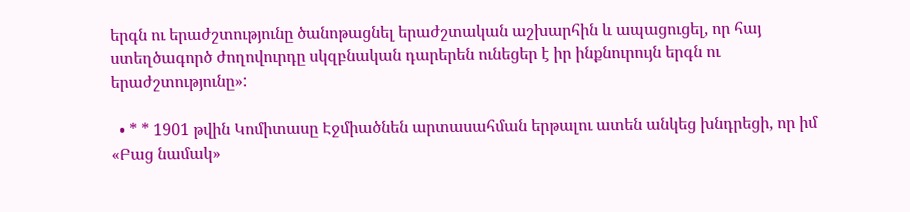երգն ու երաժշտությունը ծանոթացնել երաժշտական աշխարհին և ապացուցել, որ հայ ստեղծագործ ժողովուրդը սկզբնական դարերեն ունեցեր է իր ինքնուրույն երգն ու երաժշտությունը»:

  • * * 1901 թվին Կոմիտասը Էջմիածնեն արտասահման երթալու ատեն անկեց խնդրեցի, որ իմ «Բաց նամակ»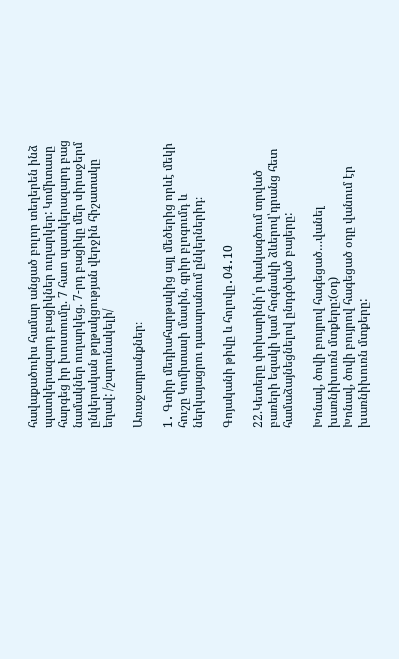հավաքածուիս համար անցած բոլոր տեղերեն ինձ պատկերազարդ բացիկներ ուղարկեր: Կոմիտասը հարգեց իր խոստումը. 7 հատ պատկերազարդ բաց նամակներ ուղարկեց. 7-րդ բացիկը մեր սիրաջերմ ընկերական թղթակցության վերջին հիշատակը եղավ: /շարունակելի/

Առաջադրանքներ։

1․ Գտիր մեդիահարթակից այլ մեծերից որևէ մեկի հուշը Կոմիտասի մասին, գրիր բլոգումդ և ներկայացրու դասարանում ընկերներիդ։

Գոյականի թիվը և հոլովը․04․10

22.Կետերը փոխարինի՛ր փակագծում տրված բառերի եզակի կամ հոգնակի ձևերով՝դրանց հետ համաձայնեցնելով ընդգծված բայերը:

Խոնավ, ծովի բույրով հագեցած…վանել  խառնիխուռն մտքերը:(օդ)
Խոնավ, ծովի բույրով հագեցած օդը վանում էր խառնիխուռն մտքերը: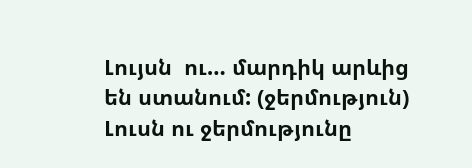Լույսն  ու… մարդիկ արևից են ստանում: (ջերմություն)
Լուսն ու ջերմությունը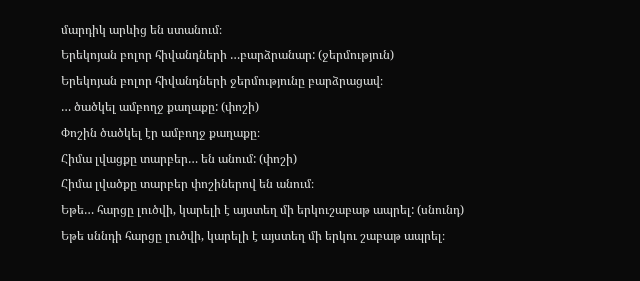մարդիկ արևից են ստանում։
Երեկոյան բոլոր հիվանդների …բարձրանար: (ջերմություն)
Երեկոյան բոլոր հիվանդների ջերմությունը բարձրացավ։
… ծածկել ամբողջ քաղաքը: (փոշի)
Փոշին ծածկել էր ամբողջ քաղաքը։
Հիմա լվացքը տարբեր… են անում: (փոշի)
Հիմա լվածքը տարբեր փոշիներով են անում։
Եթե… հարցը լուծվի, կարելի է այստեղ մի երկուշաբաթ ապրել: (սնունդ)
Եթե սննդի հարցը լուծվի, կարելի է այստեղ մի երկու շաբաթ ապրել։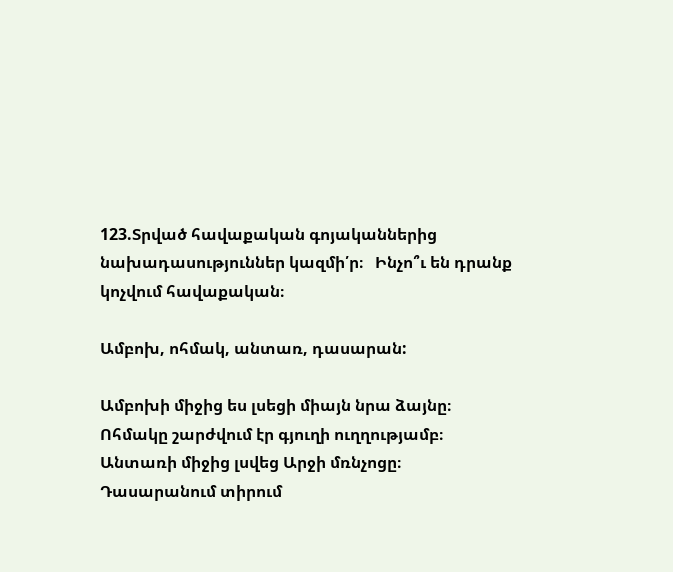123.Տրված հավաքական գոյականներից  նախադասություններ կազմի՛ր։   Ինչո՞ւ են դրանք կոչվում հավաքական։

Ամբոխ, ոհմակ, անտառ, դասարան:

Ամբոխի միջից ես լսեցի միայն նրա ձայնը։
Ոհմակը շարժվում էր գյուղի ուղղությամբ։
Անտառի միջից լսվեց Արջի մռնչոցը։
Դասարանում տիրում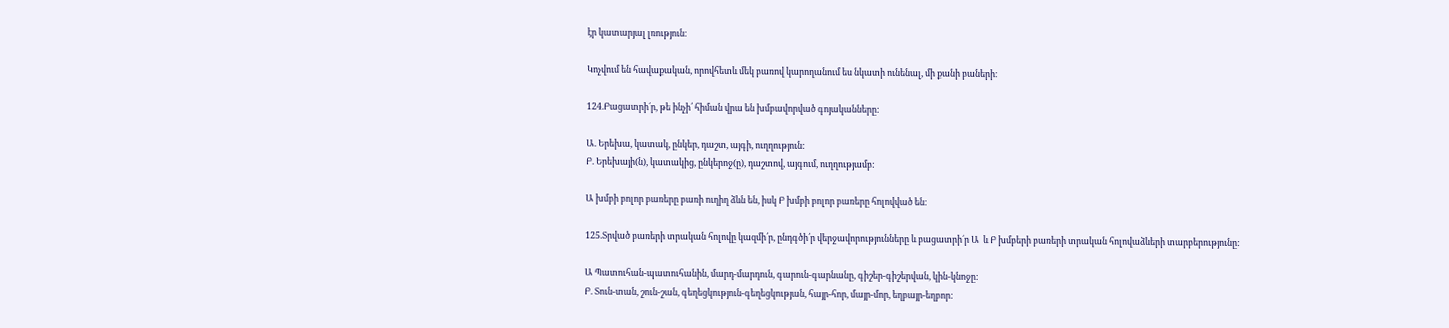էր կատարյալ լռություն։

Կոչվում են հավաքական, որովհետև մեկ բառով կարողանում ես նկատի ունենալ, մի քանի բաների։

124.Բացատրի´ր, թե ինչի՛ հիման վրա են խմբավորված գոյականները:

Ա. Երեխա, կատակ, ընկեր, դաշտ, այգի, ուղղություն:
Բ. Երեխայի(ն), կատակից, ընկերոջ(ը), դաշտով, այգում, ուղղությամբ:

Ա խմբի բոլոր բառերը բառի ուղիղ ձևն են, իսկ Բ խմբի բոլոր բառերը հոլովված են։

125.Տրված բառերի տրական հոլովը կազմի՛ր, ընդգծի՛ր վերջավորությունները և բացատրի´ր Ա  և Բ խմբերի բառերի տրական հոլովաձևերի տարբերությունը:

Ա Պատուհան-պատուհանին, մարդ-մարդուն, գարուն-գարնանը, գիշեր-գիշերվան, կին-կնոջը:
Բ. Տուն-տան, շուն-շան, գեղեցկություն-գեղեցկության, հայր-հոր, մայր-մոր, եղբայր-եղբոր: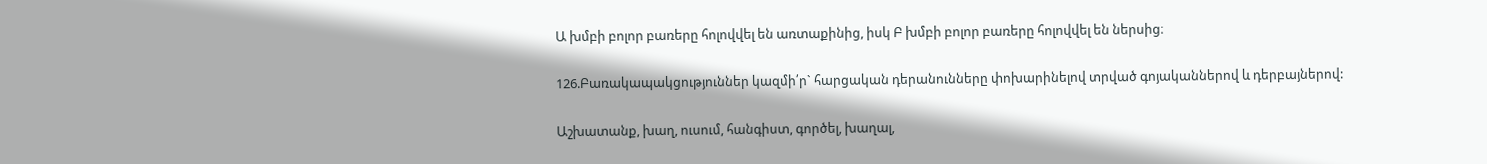Ա խմբի բոլոր բառերը հոլովվել են առտաքինից, իսկ Բ խմբի բոլոր բառերը հոլովվել են ներսից։

126.Բառակապակցություններ կազմի՛ր` հարցական դերանունները փոխարինելով տրված գոյականներով և դերբայներով:

Աշխատանք, խաղ, ուսում, հանգիստ, գործել, խաղալ,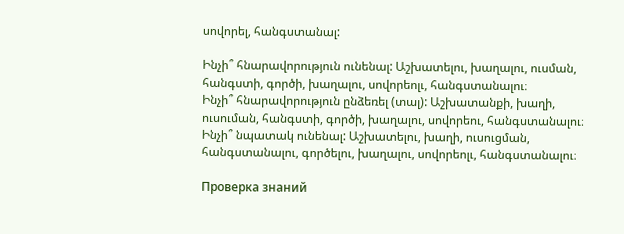սովորել, հանգստանալ:

Ինչի՞ հնարավորություն ունենալ: Աշխատելու, խաղալու, ուսման, հանգստի, գործի, խաղալու, սովորեոլւ, հանգստանալու։
Ինչի՞ հնարավորություն ընձեռել (տալ): Աշխատանքի, խաղի, ուսուման, հանգստի, գործի, խաղալու, սովորեու, հանգստանալու։
Ինչի՞ նպատակ ունենալ: Աշխատելու, խաղի, ուսուցման, հանգստանալու, գործելու, խաղալու, սովորեոլւ, հանգստանալու։

Проверка знаний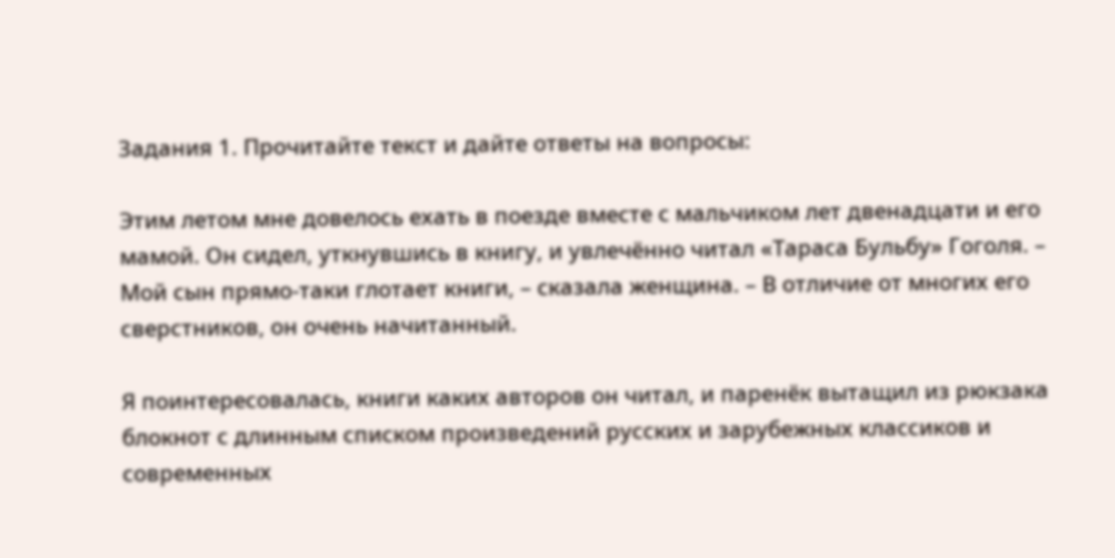Задания 1. Прочитайте текст и дайте ответы на вопросы:

Этим летом мне довелось ехать в поезде вместе с мальчиком лет двенадцати и его мамой. Он сидел, уткнувшись в книгу, и увлечённо читал «Тараса Бульбу» Гоголя. – Мой сын прямо-таки глотает книги, – сказала женщина. – В отличие от многих его сверстников, он очень начитанный.

Я поинтересовалась, книги каких авторов он читал, и паренёк вытащил из рюкзака блокнот с длинным списком произведений русских и зарубежных классиков и современных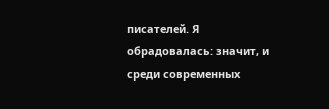писателей. Я обрадовалась: значит, и среди современных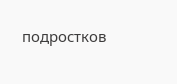подростков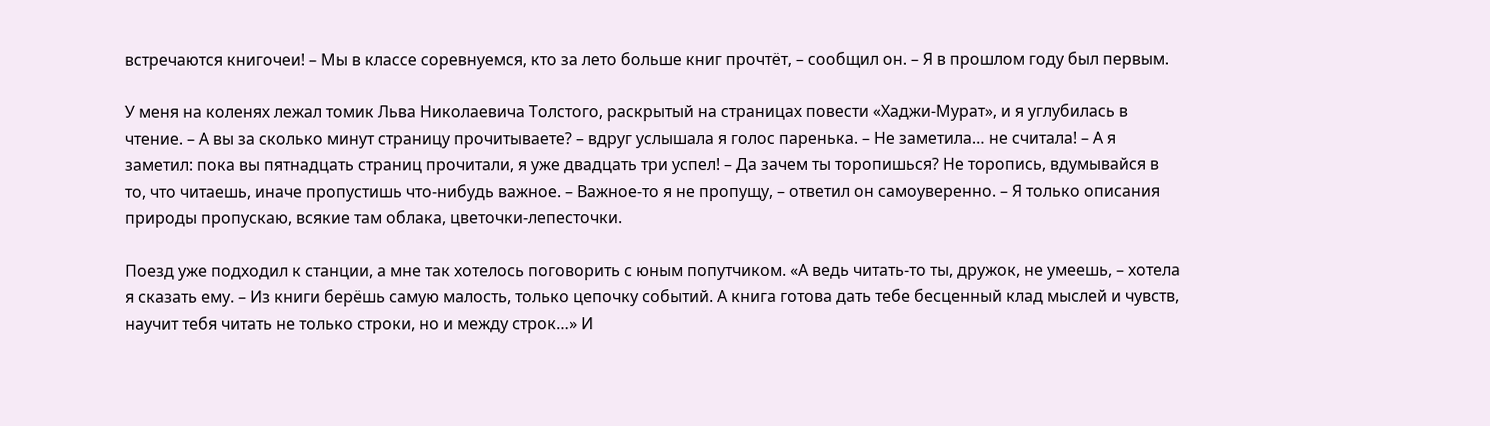встречаются книгочеи! – Мы в классе соревнуемся, кто за лето больше книг прочтёт, – сообщил он. – Я в прошлом году был первым.

У меня на коленях лежал томик Льва Николаевича Толстого, раскрытый на страницах повести «Хаджи-Мурат», и я углубилась в чтение. – А вы за сколько минут страницу прочитываете? – вдруг услышала я голос паренька. – Не заметила… не считала! – А я заметил: пока вы пятнадцать страниц прочитали, я уже двадцать три успел! – Да зачем ты торопишься? Не торопись, вдумывайся в то, что читаешь, иначе пропустишь что-нибудь важное. – Важное-то я не пропущу, – ответил он самоуверенно. – Я только описания природы пропускаю, всякие там облака, цветочки-лепесточки.

Поезд уже подходил к станции, а мне так хотелось поговорить с юным попутчиком. «А ведь читать-то ты, дружок, не умеешь, – хотела я сказать ему. – Из книги берёшь самую малость, только цепочку событий. А книга готова дать тебе бесценный клад мыслей и чувств, научит тебя читать не только строки, но и между строк…» И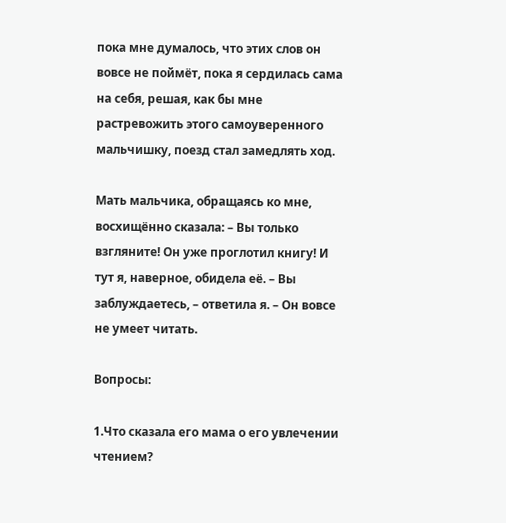пока мне думалось, что этих слов он вовсе не поймёт, пока я сердилась сама на себя, решая, как бы мне растревожить этого самоуверенного мальчишку, поезд стал замедлять ход.

Мать мальчика, обращаясь ко мне, восхищённо сказала: – Вы только взгляните! Он уже проглотил книгу! И тут я, наверное, обидела её. – Вы заблуждаетесь, – ответила я. – Он вовсе не умеет читать.

Вопросы:

1.Что сказала его мама о его увлечении чтением?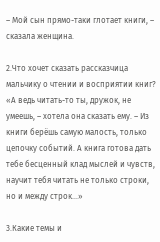– Мой сын прямо-таки глотает книги, – сказала женщина.

2.Что хочет сказать рассказчица мальчику о чтении и восприятии книг?
«А ведь читать-то ты, дружок, не умеешь, – хотела она сказать ему. – Из книги берёшь самую малость, только цепочку событий. А книга готова дать тебе бесценный клад мыслей и чувств, научит тебя читать не только строки, но и между строк…»

3.Какие темы и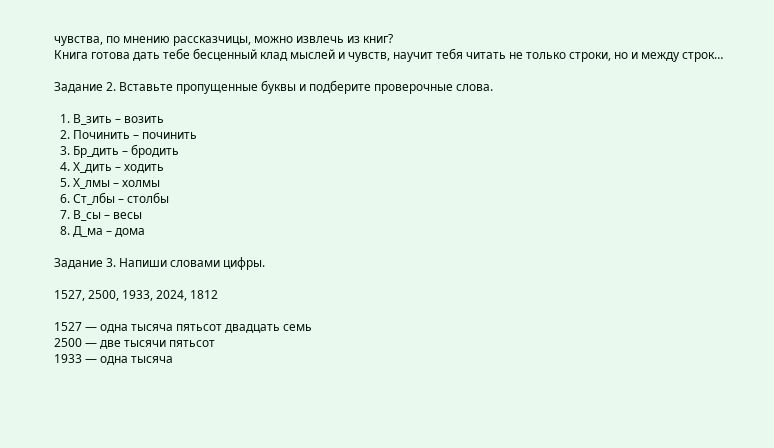чувства, по мнению рассказчицы, можно извлечь из книг?
Книга готова дать тебе бесценный клад мыслей и чувств, научит тебя читать не только строки, но и между строк…

Задание 2. Вставьте пропущенные буквы и подберите проверочные слова.

  1. В_зить – возить
  2. Починить – починить
  3. Бр_дить – бродить
  4. Х_дить – ходить
  5. Х_лмы – холмы
  6. Ст_лбы – столбы
  7. В_сы – весы
  8. Д_ма – дома

Задание 3. Напиши словами цифры.

1527, 2500, 1933, 2024, 1812

1527 — одна тысяча пятьсот двадцать семь
2500 — две тысячи пятьсот
1933 — одна тысяча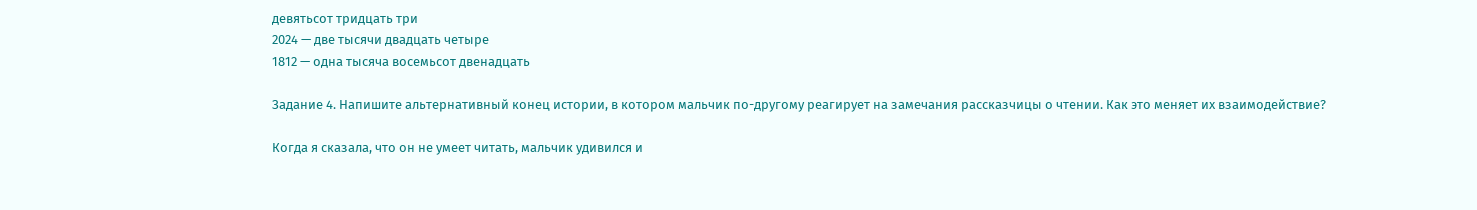девятьсот тридцать три
2024 — две тысячи двадцать четыре
1812 — одна тысяча восемьсот двенадцать

Задание 4. Напишите альтернативный конец истории, в котором мальчик по-другому реагирует на замечания рассказчицы о чтении. Как это меняет их взаимодействие?

Когда я сказала, что он не умеет читать, мальчик удивился и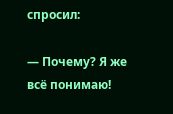спросил:

— Почему? Я же всё понимаю!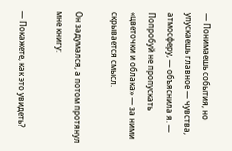— Понимаешь события, но упускаешь главное — чувства, атмосферу, — объяснила я. — Попробуй не пропускать «цветочки и облака» — за ними скрывается смысл.

Он задумался, а потом протянул мне книгу:

— Покажете, как это увидеть?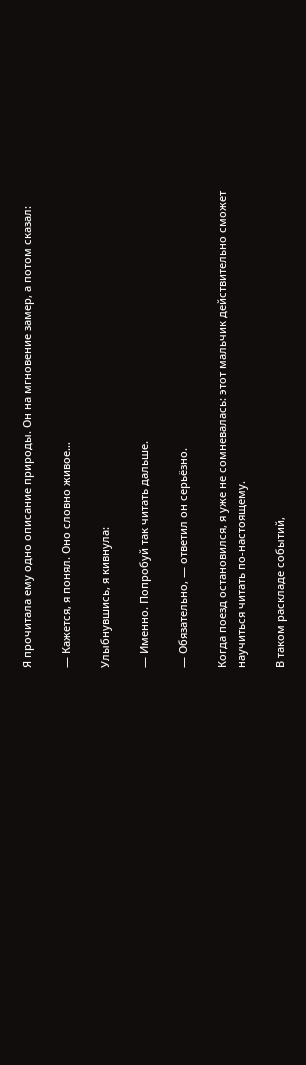Я прочитала ему одно описание природы. Он на мгновение замер, а потом сказал:

— Кажется, я понял. Оно словно живое…

Улыбнувшись, я кивнула:

— Именно. Попробуй так читать дальше.

— Обязательно, — ответил он серьёзно.

Когда поезд остановился, я уже не сомневалась: этот мальчик действительно сможет научиться читать по-настоящему.

В таком раскладе событий,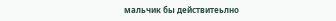мальчик бы действитеьлно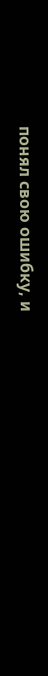понял свою ошибку, и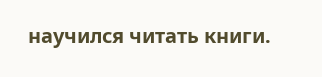научился читать книги.